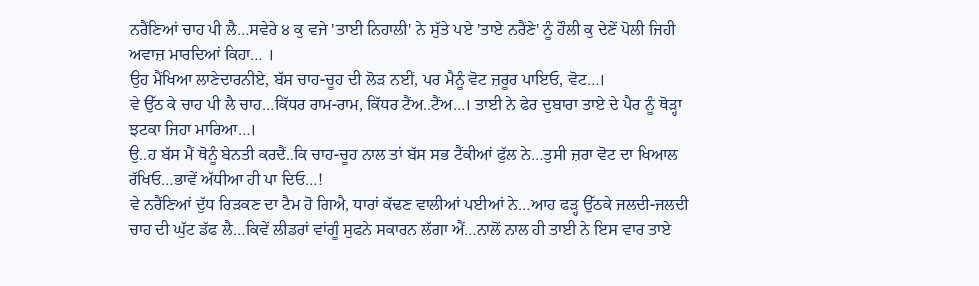ਨਰੈਂਣਿਆਂ ਚਾਹ ਪੀ ਲੈ…ਸਵੇਰੇ ੪ ਕੁ ਵਜੇ 'ਤਾਈ ਨਿਹਾਲੀ' ਨੇ ਸੁੱਤੇ ਪਏ 'ਤਾਏ ਨਰੈਂਣੇ' ਨੂੰ ਹੌਲੀ ਕੁ ਦੇਣੇਂ ਪੋਲੀ ਜਿਹੀ ਅਵਾਜ਼ ਮਾਰਦਿਆਂ ਕਿਹਾ… ।
ਉਹ ਮੈਂਖਿਆ ਲਾਣੇਦਾਰਨੀਏ, ਬੱਸ ਚਾਹ-ਚੂਹ ਦੀ ਲੋੜ ਨਈਂ, ਪਰ ਮੈਨੂੰ ਵੋਟ ਜ਼ਰੂਰ ਪਾਇਓ, ਵੋਟ…।
ਵੇ ਉੱਠ ਕੇ ਚਾਹ ਪੀ ਲੈ ਚਾਹ…ਕਿੱਧਰ ਰਾਮ-ਰਾਮ, ਕਿੱਧਰ ਟੈਂਅ..ਟੈਂਅ…। ਤਾਈ ਨੇ ਫੇਰ ਦੁਬਾਰਾ ਤਾਏ ਦੇ ਪੈਰ ਨੂੰ ਥੋੜ੍ਹਾ ਝਟਕਾ ਜਿਹਾ ਮਾਰਿਆ…।
ਉ..ਹ ਬੱਸ ਮੈਂ ਥੋਨੂੰ ਬੇਨਤੀ ਕਰਦੈਂ..ਕਿ ਚਾਹ-ਚੂਹ ਨਾਲ ਤਾਂ ਬੱਸ ਸਭ ਟੈਂਕੀਆਂ ਫੁੱਲ ਨੇ…ਤੁਸੀ ਜ਼ਰਾ ਵੋਟ ਦਾ ਖਿਆਲ ਰੱਖਿਓ…ਭਾਵੇਂ ਅੱਧੀਆ ਹੀ ਪਾ ਦਿਓ…!
ਵੇ ਨਰੈਂਣਿਆਂ ਦੁੱਧ ਰਿੜਕਣ ਦਾ ਟੈਮ ਹੋ ਗਿਐ, ਧਾਰਾਂ ਕੱਢਣ ਵਾਲੀਆਂ ਪਈਆਂ ਨੇ…ਆਹ ਫੜ੍ਹ ਉੱਠਕੇ ਜਲਦੀ-ਜਲਦੀ ਚਾਹ ਦੀ ਘੁੱਟ ਡੱਫ ਲੈ…ਕਿਵੇਂ ਲੀਡਰਾਂ ਵਾਂਗੂੰ ਸੁਫਨੇ ਸਕਾਰਨ ਲੱਗਾ ਐਂ…ਨਾਲੋਂ ਨਾਲ ਹੀ ਤਾਈ ਨੇ ਇਸ ਵਾਰ ਤਾਏ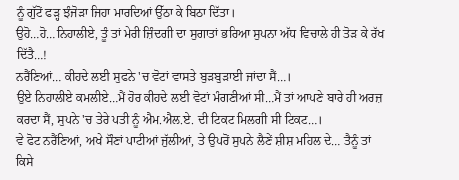ਨੂੰ ਗੁੱਟੋਂ ਫੜ੍ਹ ਝੰਜੋੜਾ ਜਿਹਾ ਮਾਰਦਿਆਂ ਉੱਠਾ ਕੇ ਬਿਠਾ ਦਿੱਤਾ।
ਉਹੋ…ਹੋ…ਨਿਹਾਲੀਏ, ਤੂੰ ਤਾਂ ਮੇਰੀ ਜ਼ਿੰਦਗੀ ਦਾ ਸੁਗਾਤਾਂ ਭਰਿਆ ਸੁਪਨਾ ਅੱਧ ਵਿਚਾਲੇ ਹੀ ਤੋੜ ਕੇ ਰੱਖ ਦਿੱਤੈ…!
ਨਰੈਂਣਿਆਂ… ਕੀਹਦੇ ਲਈ ਸੁਫਨੇ 'ਚ ਵੋਟਾਂ ਵਾਸਤੇ ਬੁੜਬੁੜਾਈ ਜਾਂਦਾ ਸੈਂ…।
ਉਏ ਨਿਹਾਲੀਏ ਕਮਲੀਏ…ਮੈਂ ਹੋਰ ਕੀਹਦੇ ਲਈ ਵੋਟਾਂ ਮੰਗਣੀਆਂ ਸੀ…ਮੈਂ ਤਾਂ ਆਪਣੇ ਬਾਰੇ ਹੀ ਅਰਜ਼ ਕਰਦਾ ਸੈਂ, ਸੁਪਨੇ 'ਚ ਤੇਰੇ ਪਤੀ ਨੂੰ ਐਮ.ਐਲ.ਏ. ਦੀ ਟਿਕਟ ਮਿਲਗੀ ਸੀ ਟਿਕਟ…।
ਵੇ ਫੋਟ ਨਰੈਂਣਿਆਂ, ਅਖੇ ਸੌਣਾਂ ਪਾਟੀਆਂ ਜੁੱਲੀਆਂ, ਤੇ ਉਪਰੋਂ ਸੁਪਨੇ ਲੈਣੇਂ ਸ਼ੀਸ਼ ਮਹਿਲ ਦੇ… ਤੈਨੂੰ ਤਾਂ ਕਿਸੇ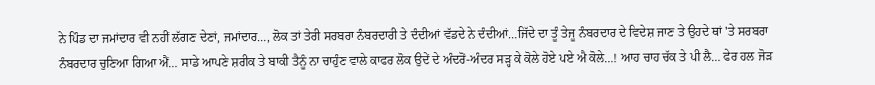ਨੇ ਪਿੰਡ ਦਾ ਜਮਾਂਦਾਰ ਵੀ ਨਹੀਂ ਲੱਗਣ ਦੇਣਾਂ, ਜਮਾਂਦਾਰ…, ਲੋਕ ਤਾਂ ਤੇਰੀ ਸਰਬਰਾ ਨੰਬਰਦਾਰੀ ਤੇ ਦੰਦੀਆਂ ਵੱਡਦੇ ਨੇ ਦੰਦੀਆਂ…ਜਿੱਦੇ ਦਾ ਤੂੰ ਤੇਜੂ ਨੰਬਰਦਾਰ ਦੇ ਵਿਦੇਸ਼ ਜਾਣ ਤੇ ਉਹਦੇ ਥਾਂ 'ਤੇ ਸਰਬਰਾ ਨੰਬਰਦਾਰ ਚੁਣਿਆ ਗਿਆ ਐਂ… ਸਾਡੇ ਆਪਣੇ ਸ਼ਰੀਕ ਤੇ ਬਾਕੀ ਤੈਨੂੰ ਨਾ ਚਾਹੁੰਣ ਵਾਲੇ ਕਾਫਰ ਲੋਕ ਉਦੇਂ ਦੇ ਅੰਦਰੋਂ-ਅੰਦਰ ਸੜ੍ਹ ਕੇ ਕੋਲੇ ਹੋਏ ਪਏ ਐ ਕੋਲੇ…! ਆਹ ਚਾਹ ਚੱਕ ਤੇ ਪੀ ਲੈ… ਫੇਰ ਹਲ ਜੋੜ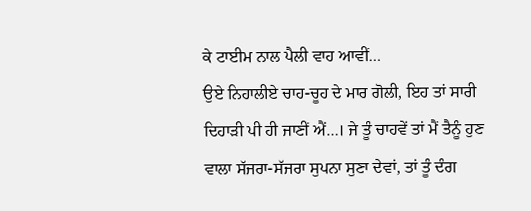ਕੇ ਟਾਈਮ ਨਾਲ ਪੈਲੀ ਵਾਹ ਆਵੀਂ…
ਉਏ ਨਿਹਾਲੀਏ ਚਾਹ-ਚੂਹ ਦੇ ਮਾਰ ਗੋਲੀ, ਇਹ ਤਾਂ ਸਾਰੀ ਦਿਹਾੜੀ ਪੀ ਹੀ ਜਾਣੀਂ ਐਂ…। ਜੇ ਤੂੰ ਚਾਹਵੇਂ ਤਾਂ ਮੈਂ ਤੈਨੂੰ ਹੁਣ ਵਾਲਾ ਸੱਜਰਾ-ਸੱਜਰਾ ਸੁਪਨਾ ਸੁਣਾ ਦੇਵਾਂ, ਤਾਂ ਤੂੰ ਦੰਗ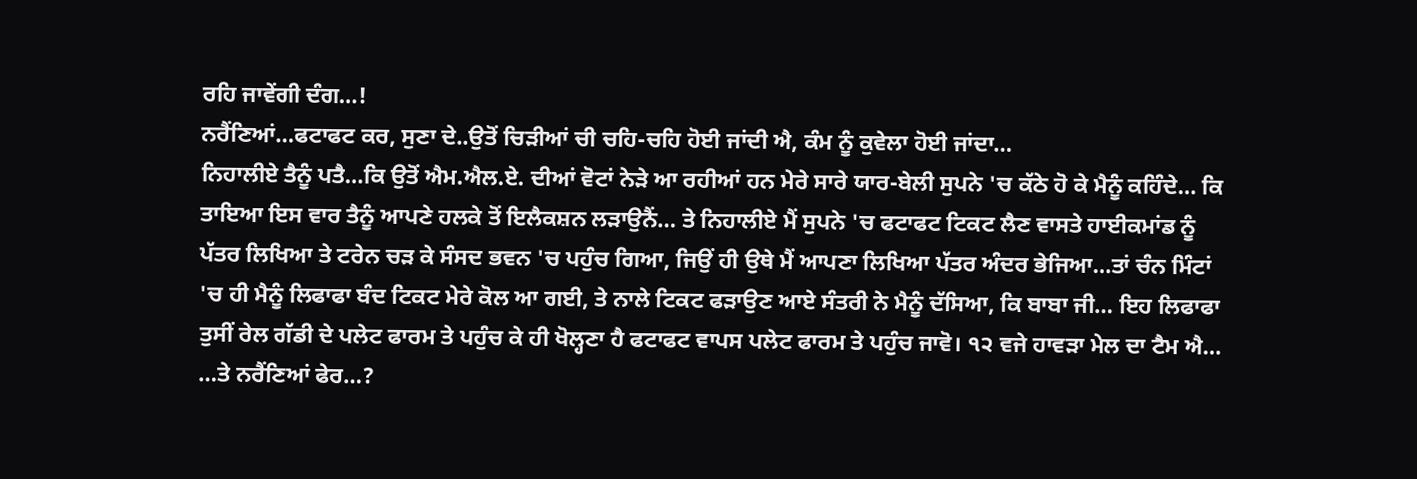ਰਹਿ ਜਾਵੇਂਗੀ ਦੰਗ…!
ਨਰੈਂਣਿਆਂ…ਫਟਾਫਟ ਕਰ, ਸੁਣਾ ਦੇ..ਉਤੋਂ ਚਿੜੀਆਂ ਚੀ ਚਹਿ-ਚਹਿ ਹੋਈ ਜਾਂਦੀ ਐ, ਕੰਮ ਨੂੰ ਕੁਵੇਲਾ ਹੋਈ ਜਾਂਦਾ…
ਨਿਹਾਲੀਏ ਤੈਨੂੰ ਪਤੈ…ਕਿ ਉਤੋਂ ਐਮ.ਐਲ.ਏ. ਦੀਆਂ ਵੋਟਾਂ ਨੇੜੇ ਆ ਰਹੀਆਂ ਹਨ ਮੇਰੇ ਸਾਰੇ ਯਾਰ-ਬੇਲੀ ਸੁਪਨੇ 'ਚ ਕੱਠੇ ਹੋ ਕੇ ਮੈਨੂੰ ਕਹਿੰਦੇ… ਕਿ ਤਾਇਆ ਇਸ ਵਾਰ ਤੈਨੂੰ ਆਪਣੇ ਹਲਕੇ ਤੋਂ ਇਲੈਕਸ਼ਨ ਲੜਾਉਨੈਂ… ਤੇ ਨਿਹਾਲੀਏ ਮੈਂ ਸੁਪਨੇ 'ਚ ਫਟਾਫਟ ਟਿਕਟ ਲੈਣ ਵਾਸਤੇ ਹਾਈਕਮਾਂਡ ਨੂੰ ਪੱਤਰ ਲਿਖਿਆ ਤੇ ਟਰੇਨ ਚੜ ਕੇ ਸੰਸਦ ਭਵਨ 'ਚ ਪਹੁੰਚ ਗਿਆ, ਜਿਉਂ ਹੀ ਉਥੇ ਮੈਂ ਆਪਣਾ ਲਿਖਿਆ ਪੱਤਰ ਅੰਦਰ ਭੇਜਿਆ…ਤਾਂ ਚੰਨ ਮਿੰਟਾਂ 'ਚ ਹੀ ਮੈਨੂੰ ਲਿਫਾਫਾ ਬੰਦ ਟਿਕਟ ਮੇਰੇ ਕੋਲ ਆ ਗਈ, ਤੇ ਨਾਲੇ ਟਿਕਟ ਫੜਾਉਣ ਆਏ ਸੰਤਰੀ ਨੇ ਮੈਨੂੰ ਦੱਸਿਆ, ਕਿ ਬਾਬਾ ਜੀ… ਇਹ ਲਿਫਾਫਾ ਤੁਸੀਂ ਰੇਲ ਗੱਡੀ ਦੇ ਪਲੇਟ ਫਾਰਮ ਤੇ ਪਹੁੰਚ ਕੇ ਹੀ ਖੋਲ੍ਹਣਾ ਹੈ ਫਟਾਫਟ ਵਾਪਸ ਪਲੇਟ ਫਾਰਮ ਤੇ ਪਹੁੰਚ ਜਾਵੋ। ੧੨ ਵਜੇ ਹਾਵੜਾ ਮੇਲ ਦਾ ਟੈਮ ਐ…
…ਤੇ ਨਰੈਂਣਿਆਂ ਫੇਰ…?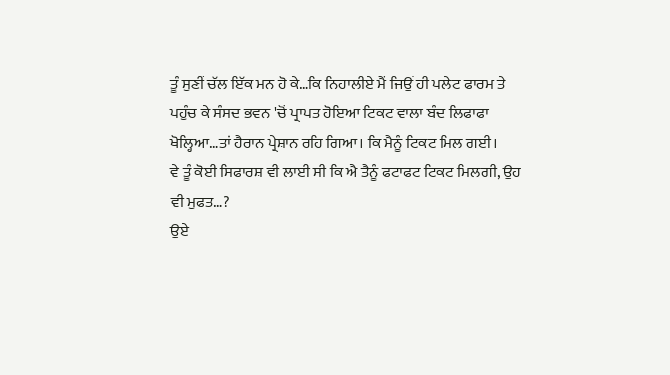ਤੂੰ ਸੁਣੀਂ ਚੱਲ ਇੱਕ ਮਨ ਹੋ ਕੇ…ਕਿ ਨਿਹਾਲੀਏ ਮੈਂ ਜਿਉਂ ਹੀ ਪਲੇਟ ਫਾਰਮ ਤੇ ਪਹੁੰਚ ਕੇ ਸੰਸਦ ਭਵਨ 'ਚੋਂ ਪ੍ਰਾਪਤ ਹੋਇਆ ਟਿਕਟ ਵਾਲਾ ਬੰਦ ਲਿਫਾਫਾ ਖੋਲ੍ਹਿਆ…ਤਾਂ ਹੈਰਾਨ ਪ੍ਰੇਸ਼ਾਨ ਰਹਿ ਗਿਆ। ਕਿ ਮੈਨੂੰ ਟਿਕਟ ਮਿਲ ਗਈ।
ਵੇ ਤੂੰ ਕੋਈ ਸਿਫਾਰਸ਼ ਵੀ ਲਾਈ ਸੀ ਕਿ ਐ ਤੈਨੂੰ ਫਟਾਫਟ ਟਿਕਟ ਮਿਲਗੀ, ਉਹ ਵੀ ਮੁਫਤ…?
ਉਏ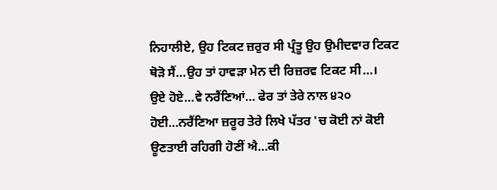ਨਿਹਾਲੀਏ, ਉਹ ਟਿਕਟ ਜ਼ਰੁਰ ਸੀ ਪ੍ਰੰਤੂ ਉਹ ਉਮੀਦਵਾਰ ਟਿਕਟ ਥੋੜੋ ਸੈਂ…ਉਹ ਤਾਂ ਹਾਵੜਾ ਮੇਨ ਦੀ ਰਿਜ਼ਰਵ ਟਿਕਟ ਸੀ…।
ਉਏ ਹੋਏ…ਵੇ ਨਰੈਂਣਿਆਂ… ਫੇਰ ਤਾਂ ਤੇਰੇ ਨਾਲ ੪੨੦ ਹੋਈ…ਨਰੈਂਣਿਆ ਜ਼ਰੂਰ ਤੇਰੇ ਲਿਖੇ ਪੱਤਰ 'ਚ ਕੋਈ ਨਾਂ ਕੋਈ ਊਣਤਾਈ ਰਹਿਗੀ ਹੋਣੀਂ ਐ…ਕੀ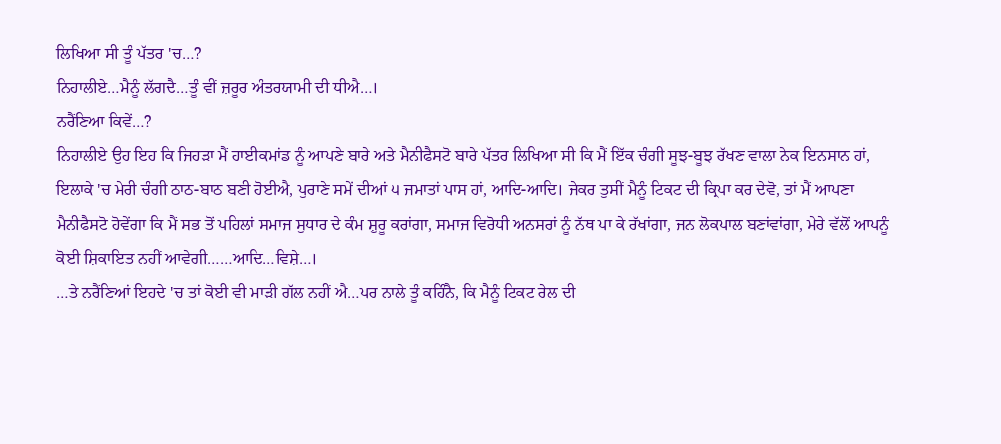ਲਿਖਿਆ ਸੀ ਤੂੰ ਪੱਤਰ 'ਚ…?
ਨਿਹਾਲੀਏ…ਮੈਨੂੰ ਲੱਗਦੈ…ਤੂੰ ਵੀਂ ਜ਼ਰੂਰ ਅੰਤਰਯਾਮੀ ਦੀ ਧੀਐ…।
ਨਰੈਂਣਿਆ ਕਿਵੇਂ…?
ਨਿਹਾਲੀਏ ਉਹ ਇਹ ਕਿ ਜਿਹੜਾ ਮੈਂ ਹਾਈਕਮਾਂਡ ਨੂੰ ਆਪਣੇ ਬਾਰੇ ਅਤੇ ਮੈਨੀਫੈਸਟੋ ਬਾਰੇ ਪੱਤਰ ਲਿਖਿਆ ਸੀ ਕਿ ਮੈਂ ਇੱਕ ਚੰਗੀ ਸੂਝ-ਬੂਝ ਰੱਖਣ ਵਾਲਾ ਨੇਕ ਇਨਸਾਨ ਹਾਂ, ਇਲਾਕੇ 'ਚ ਮੇਰੀ ਚੰਗੀ ਠਾਠ-ਬਾਠ ਬਣੀ ਹੋਈਐ, ਪੁਰਾਣੇ ਸਮੇਂ ਦੀਆਂ ੫ ਜਮਾਤਾਂ ਪਾਸ ਹਾਂ, ਆਦਿ-ਆਦਿ। ਜੇਕਰ ਤੁਸੀਂ ਮੈਨੂੰ ਟਿਕਟ ਦੀ ਕ੍ਰਿਪਾ ਕਰ ਦੇਵੋ, ਤਾਂ ਮੈਂ ਆਪਣਾ ਮੈਨੀਫੈਸਟੋ ਹੋਵੇਂਗਾ ਕਿ ਮੈਂ ਸਭ ਤੋਂ ਪਹਿਲਾਂ ਸਮਾਜ ਸੁਧਾਰ ਦੇ ਕੰਮ ਸ਼ੁਰੂ ਕਰਾਂਗਾ, ਸਮਾਜ ਵਿਰੋਧੀ ਅਨਸਰਾਂ ਨੂੰ ਨੱਥ ਪਾ ਕੇ ਰੱਖਾਂਗਾ, ਜਨ ਲੋਕਪਾਲ ਬਣਾਂਵਾਂਗਾ, ਮੇਰੇ ਵੱਲੋਂ ਆਪਨੂੰ ਕੋਈ ਸ਼ਿਕਾਇਤ ਨਹੀਂ ਆਵੇਗੀ……ਆਦਿ…ਵਿਸ਼ੇ…।
…ਤੇ ਨਰੈਂਣਿਆਂ ਇਹਦੇ 'ਚ ਤਾਂ ਕੋਈ ਵੀ ਮਾੜੀ ਗੱਲ ਨਹੀਂ ਐ…ਪਰ ਨਾਲੇ ਤੂੰ ਕਹਿੰਨੈ, ਕਿ ਮੈਨੂੰ ਟਿਕਟ ਰੇਲ ਦੀ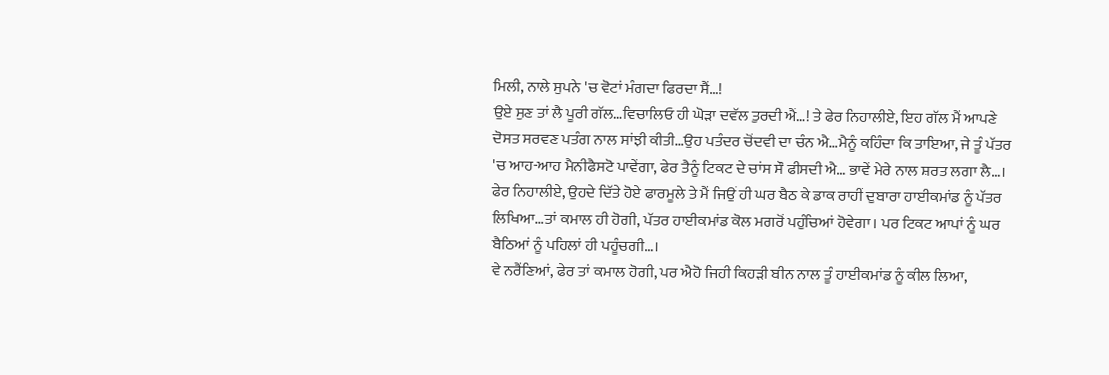ਮਿਲੀ, ਨਾਲੇ ਸੁਪਨੇ 'ਚ ਵੋਟਾਂ ਮੰਗਦਾ ਫਿਰਦਾ ਸੈਂ…!
ਉਏ ਸੁਣ ਤਾਂ ਲੈ ਪੂਰੀ ਗੱਲ…ਵਿਚਾਲਿਓ ਹੀ ਘੋੜਾ ਦਵੱਲ ਤੁਰਦੀ ਐਂ…! ਤੇ ਫੇਰ ਨਿਹਾਲੀਏ, ਇਹ ਗੱਲ ਮੈਂ ਆਪਣੇ ਦੋਸਤ ਸਰਵਣ ਪਤੰਗ ਨਾਲ ਸਾਂਝੀ ਕੀਤੀ…ਉਹ ਪਤੰਦਰ ਚੋਂਦਵੀ ਦਾ ਚੰਨ ਐ…ਮੈਨੂੰ ਕਹਿੰਦਾ ਕਿ ਤਾਇਆ, ਜੇ ਤੂੰ ਪੱਤਰ 'ਚ ਆਹ-ਆਹ ਮੈਨੀਫੈਸਟੋ ਪਾਵੇਂਗਾ, ਫੇਰ ਤੈਨੂੰ ਟਿਕਟ ਦੇ ਚਾਂਸ ਸੌ ਫੀਸਦੀ ਐ… ਭਾਵੇਂ ਮੇਰੇ ਨਾਲ ਸ਼ਰਤ ਲਗਾ ਲੈ…। ਫੇਰ ਨਿਹਾਲੀਏ, ਉਹਦੇ ਦਿੱਤੇ ਹੋਏ ਫਾਰਮੂਲੇ ਤੇ ਮੈਂ ਜਿਉਂ ਹੀ ਘਰ ਬੈਠ ਕੇ ਡਾਕ ਰਾਹੀਂ ਦੁਬਾਰਾ ਹਾਈਕਮਾਂਡ ਨੂੰ ਪੱਤਰ ਲਿਖਿਆ…ਤਾਂ ਕਮਾਲ ਹੀ ਹੋਗੀ, ਪੱਤਰ ਹਾਈਕਮਾਂਡ ਕੋਲ ਮਗਰੋਂ ਪਹੁੰਚਿਆਂ ਹੋਵੇਗਾ। ਪਰ ਟਿਕਟ ਆਪਾਂ ਨੂੰ ਘਰ ਬੈਠਿਆਂ ਨੂੰ ਪਹਿਲਾਂ ਹੀ ਪਹੂੰਚਗੀ…।
ਵੇ ਨਰੈਂਣਿਆਂ, ਫੇਰ ਤਾਂ ਕਮਾਲ ਹੋਗੀ, ਪਰ ਐਹੋ ਜਿਹੀ ਕਿਹੜੀ ਬੀਨ ਨਾਲ ਤੂੰ ਹਾਈਕਮਾਂਡ ਨੂੰ ਕੀਲ ਲਿਆ,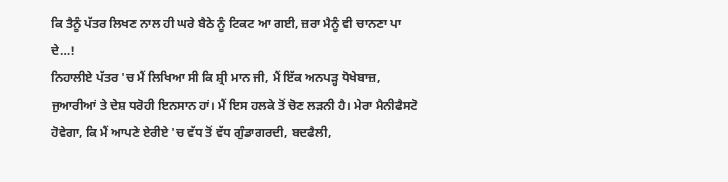ਕਿ ਤੈਨੂੰ ਪੱਤਰ ਲਿਖਣ ਨਾਲ ਹੀ ਘਰੇ ਬੈਠੇ ਨੂੰ ਟਿਕਟ ਆ ਗਈ, ਜ਼ਰਾ ਮੈਨੂੰ ਵੀ ਚਾਨਣਾ ਪਾ ਦੇ…!
ਨਿਹਾਲੀਏ ਪੱਤਰ 'ਚ ਮੈਂ ਲਿਖਿਆ ਸੀ ਕਿ ਸ਼੍ਰੀ ਮਾਨ ਜੀ, ਮੈਂ ਇੱਕ ਅਨਪੜ੍ਹ ਧੋਖੇਬਾਜ਼, ਜੁਆਰੀਆਂ ਤੇ ਦੇਸ਼ ਧਰੋਹੀ ਇਨਸਾਨ ਹਾਂ। ਮੈਂ ਇਸ ਹਲਕੇ ਤੋਂ ਚੋਣ ਲੜਨੀ ਹੈ। ਮੇਰਾ ਮੈਨੀਫੈਸਟੋ ਹੋਵੇਗਾ, ਕਿ ਮੈਂ ਆਪਣੇ ਏਰੀਏ 'ਚ ਵੱਧ ਤੋਂ ਵੱਧ ਗੁੰਡਾਗਰਦੀ, ਬਦਫੈਲੀ,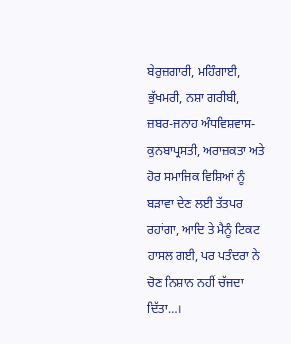ਬੇਰੁਜ਼ਗਾਰੀ, ਮਹਿੰਗਾਈ, ਭੁੱਖਮਰੀ, ਨਸ਼ਾ ਗਰੀਬੀ, ਜ਼ਬਰ-ਜਨਾਹ ਅੰਧਵਿਸ਼ਵਾਸ-ਕੁਨਬਾਪ੍ਰਸਤੀ, ਅਰਾਜ਼ਕਤਾ ਅਤੇ ਹੋਰ ਸਮਾਜਿਕ ਵਿਸ਼ਿਆਂ ਨੂੰ ਬੜਾਵਾ ਦੇਣ ਲਈ ਤੱਤਪਰ ਰਹਾਂਗਾ, ਆਦਿ ਤੇ ਮੈਨੂੰ ਟਿਕਟ ਹਾਸਲ ਗਈ, ਪਰ ਪਤੰਦਰਾ ਨੇ ਚੋਣ ਨਿਸ਼ਾਨ ਨਹੀਂ ਚੱਜਦਾ ਦਿੱਤਾ…।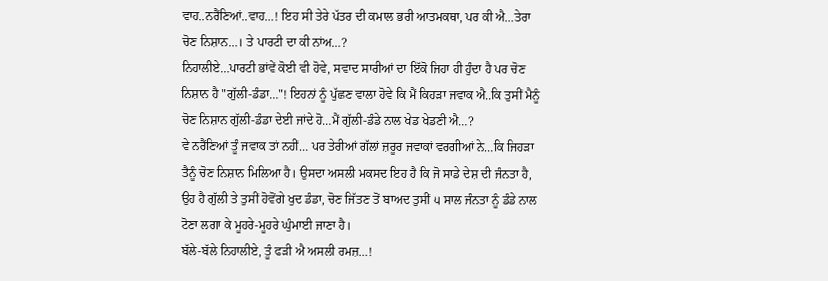ਵਾਹ..ਨਰੈਂਣਿਆਂ..ਵਾਹ…! ਇਹ ਸੀ ਤੇਰੇ ਪੱਤਰ ਦੀ ਕਮਾਲ ਭਰੀ ਆਤਮਕਥਾ, ਪਰ ਕੀ ਐ…ਤੇਰਾ ਚੋਣ ਨਿਸ਼ਾਨ…। ਤੇ ਪਾਰਟੀ ਦਾ ਕੀ ਨਾਂਅ…?
ਨਿਹਾਲੀਏ…ਪਾਰਟੀ ਭਾਂਵੇਂ ਕੋਈ ਵੀ ਹੋਵੇ, ਸਵਾਦ ਸਾਰੀਆਂ ਦਾ ਇੱਕੋ ਜਿਹਾ ਹੀ ਹੁੰਦਾ ਹੈ ਪਰ ਚੋਣ ਨਿਸ਼ਾਨ ਹੈ "ਗੁੱਲੀ-ਡੰਡਾ…"! ਇਹਨਾਂ ਨੂੰ ਪੁੱਛਣ ਵਾਲਾ ਹੋਵੇ ਕਿ ਮੈਂ ਕਿਹੜਾ ਜਵਾਕ ਐ..ਕਿ ਤੁਸੀਂ ਮੈਨੂੰ ਚੋਣ ਨਿਸ਼ਾਨ ਗੁੱਲੀ-ਡੰਡਾ ਦੇਈ ਜਾਂਦੇ ਹੋ…ਮੈਂ ਗੁੱਲੀ-ਡੰਡੇ ਨਾਲ ਖੇਡ ਖੇਡਣੀ ਐ…?
ਵੇ ਨਰੈਂਣਿਆਂ ਤੂੰ ਜਵਾਕ ਤਾਂ ਨਹੀਂ… ਪਰ ਤੇਰੀਆਂ ਗੱਲਾਂ ਜ਼ਰੂਰ ਜਵਾਕਾਂ ਵਰਗੀਆਂ ਨੇ…ਕਿ ਜਿਹੜਾ ਤੈਨੂੰ ਚੋਣ ਨਿਸ਼ਾਨ ਮਿਲਿਆ ਹੈ। ਉਸਦਾ ਅਸਲੀ ਮਕਸਦ ਇਹ ਹੈ ਕਿ ਜੋ ਸਾਡੇ ਦੇਸ਼ ਦੀ ਜੰਨਤਾ ਹੈ, ਉਹ ਹੈ ਗੁੱਲੀ ਤੇ ਤੁਸੀਂ ਹੋਵੋਂਗੇ ਖੁਦ ਡੰਡਾ, ਚੋਣ ਜਿੱਤਣ ਤੋਂ ਬਾਅਦ ਤੁਸੀਂ ੫ ਸਾਲ ਜੰਨਤਾ ਨੂੰ ਡੰਡੇ ਨਾਲ ਟੋਣਾ ਲਗਾ ਕੇ ਮੂਹਰੇ-ਮੂਹਰੇ ਘੁੰਮਾਈ ਜਾਣਾ ਹੈ।
ਬੱਲੇ-ਬੱਲੇ ਨਿਹਾਲੀਏ, ਤੂੰ ਫੜੀ ਐ ਅਸਲੀ ਰਮਜ਼…!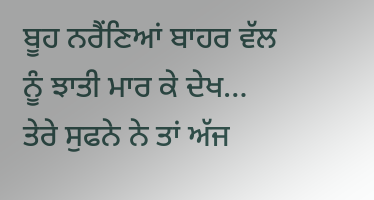ਬੂਹ ਨਰੈਂਣਿਆਂ ਬਾਹਰ ਵੱਲ ਨੂੰ ਝਾਤੀ ਮਾਰ ਕੇ ਦੇਖ… ਤੇਰੇ ਸੁਫਨੇ ਨੇ ਤਾਂ ਅੱਜ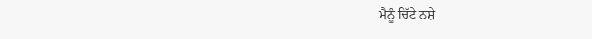ਮੈਨੂੰ ਚਿੱਟੇ ਨਸ਼ੇ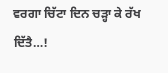ਵਰਗਾ ਚਿੱਟਾ ਦਿਨ ਚੜ੍ਹਾ ਕੇ ਰੱਖ ਦਿੱਤੈ…!